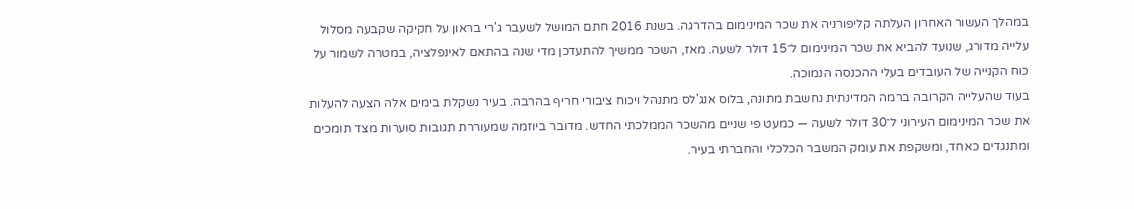במהלך העשור האחרון העלתה קליפורניה את שכר המינימום בהדרגה. בשנת 2016 חתם המושל לשעבר ג'רי בראון על חקיקה שקבעה מסלול עלייה מדורג, שנועד להביא את שכר המינימום ל־15 דולר לשעה. מאז, השכר ממשיך להתעדכן מדי שנה בהתאם לאינפלציה, במטרה לשמור על כוח הקנייה של העובדים בעלי ההכנסה הנמוכה.
בעוד שהעלייה הקרובה ברמה המדינתית נחשבת מתונה, בלוס אנג'לס מתנהל ויכוח ציבורי חריף בהרבה. בעיר נשקלת בימים אלה הצעה להעלות את שכר המינימום העירוני ל־30 דולר לשעה — כמעט פי שניים מהשכר הממלכתי החדש. מדובר ביוזמה שמעוררת תגובות סוערות מצד תומכים ומתנגדים כאחד, ומשקפת את עומק המשבר הכלכלי והחברתי בעיר.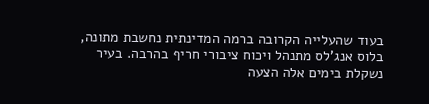בעוד שהעלייה הקרובה ברמה המדינתית נחשבת מתונה, בלוס אנג'לס מתנהל ויכוח ציבורי חריף בהרבה. בעיר נשקלת בימים אלה הצעה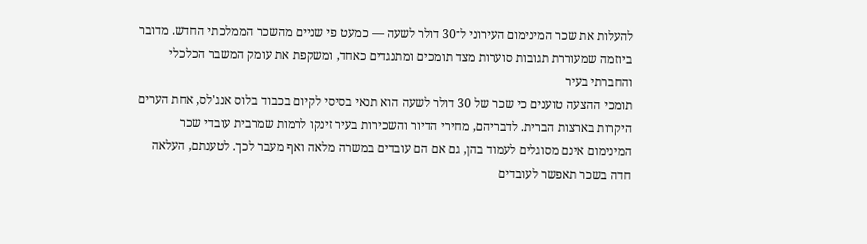להעלות את שכר המינימום העירוני ל־30 דולר לשעה — כמעט פי שניים מהשכר הממלכתי החדש. מדובר ביוזמה שמעוררת תגובות סוערות מצד תומכים ומתנגדים כאחד, ומשקפת את עומק המשבר הכלכלי והחברתי בעיר
תומכי ההצעה טוענים כי שכר של 30 דולר לשעה הוא תנאי בסיסי לקיום בכבוד בלוס אנג'לס, אחת הערים היקרות בארצות הברית. לדבריהם, מחירי הדיור והשכירות בעיר זינקו לרמות שמרבית עובדי שכר המינימום אינם מסוגלים לעמוד בהן, גם אם הם עובדים במשרה מלאה ואף מעבר לכך. לטענתם, העלאה חדה בשכר תאפשר לעובדים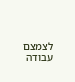לצמצם עבודה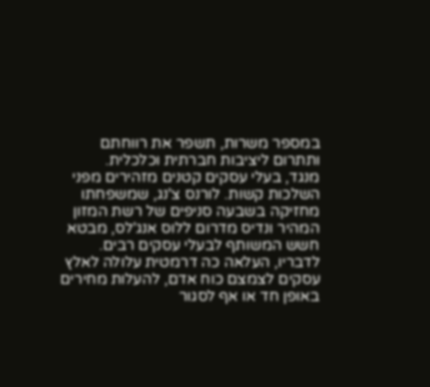במספר משרות, תשפר את רווחתם ותתרום ליציבות חברתית וכלכלית.
מנגד, בעלי עסקים קטנים מזהירים מפני השלכות קשות. לורנס צ'נג, שמשפחתו מחזיקה בשבעה סניפים של רשת המזון המהיר ונדיס מדרום ללוס אנג'לס, מבטא חשש המשותף לבעלי עסקים רבים. לדבריו, העלאה כה דרמטית עלולה לאלץ עסקים לצמצם כוח אדם, להעלות מחירים באופן חד או אף לסגור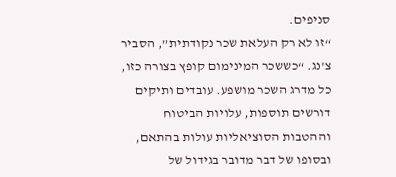סניפים.
“זו לא רק העלאת שכר נקודתית”, הסביר צ'נג. “כששכר המינימום קופץ בצורה כזו, כל מדרג השכר מושפע. עובדים ותיקים דורשים תוספות, עלויות הביטוח וההטבות הסוציאליות עולות בהתאם, ובסופו של דבר מדובר בגידול של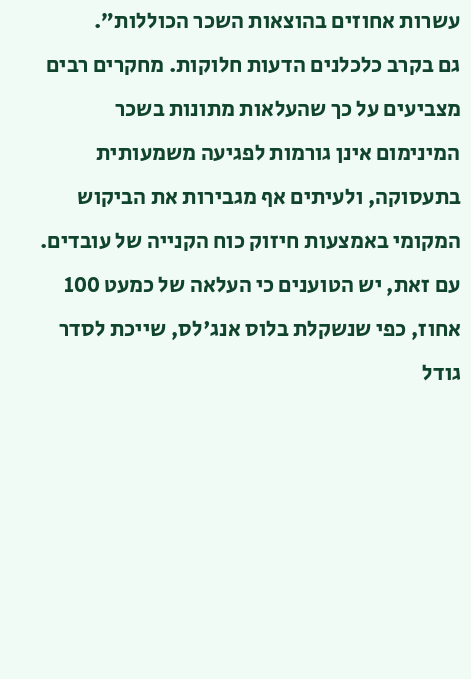עשרות אחוזים בהוצאות השכר הכוללות”.
גם בקרב כלכלנים הדעות חלוקות. מחקרים רבים מצביעים על כך שהעלאות מתונות בשכר המינימום אינן גורמות לפגיעה משמעותית בתעסוקה, ולעיתים אף מגבירות את הביקוש המקומי באמצעות חיזוק כוח הקנייה של עובדים. עם זאת, יש הטוענים כי העלאה של כמעט 100 אחוז, כפי שנשקלת בלוס אנג'לס, שייכת לסדר גודל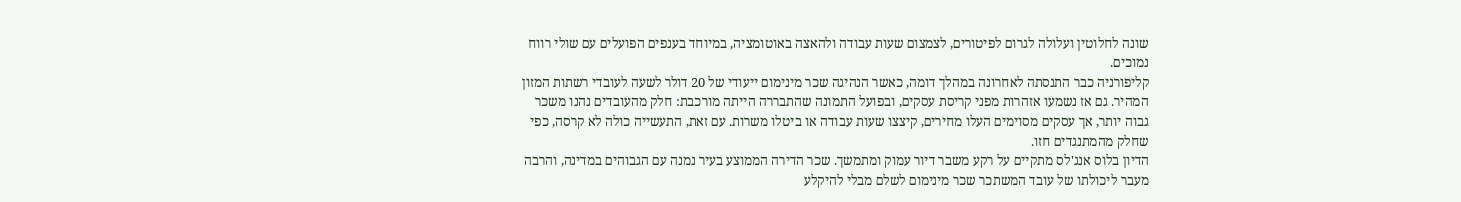שונה לחלוטין ועלולה לגרום לפיטורים, לצמצום שעות עבודה ולהאצה באוטומציה, במיוחד בענפים הפועלים עם שולי רווח נמוכים.
קליפורניה כבר התנסתה לאחרונה במהלך דומה, כאשר הנהיגה שכר מינימום ייעודי של 20 דולר לשעה לעובדי רשתות המזון המהיר. גם אז נשמעו אזהרות מפני קריסת עסקים, ובפועל התמונה שהתבררה הייתה מורכבת: חלק מהעובדים נהנו משכר גבוה יותר, אך עסקים מסוימים העלו מחירים, קיצצו שעות עבודה או ביטלו משרות. עם זאת, התעשייה כולה לא קרסה, כפי שחלק מהמתנגדים חזו.
הדיון בלוס אנג'לס מתקיים על רקע משבר דיור עמוק ומתמשך. שכר הדירה הממוצע בעיר נמנה עם הגבוהים במדינה, והרבה מעבר ליכולתו של עובד המשתכר שכר מינימום לשלם מבלי להיקלע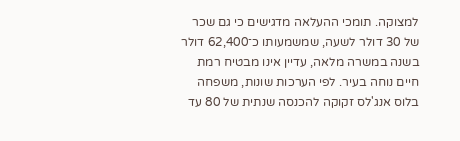למצוקה. תומכי ההעלאה מדגישים כי גם שכר של 30 דולר לשעה, שמשמעותו כ־62,400 דולר בשנה במשרה מלאה, עדיין אינו מבטיח רמת חיים נוחה בעיר. לפי הערכות שונות, משפחה בלוס אנג'לס זקוקה להכנסה שנתית של 80 עד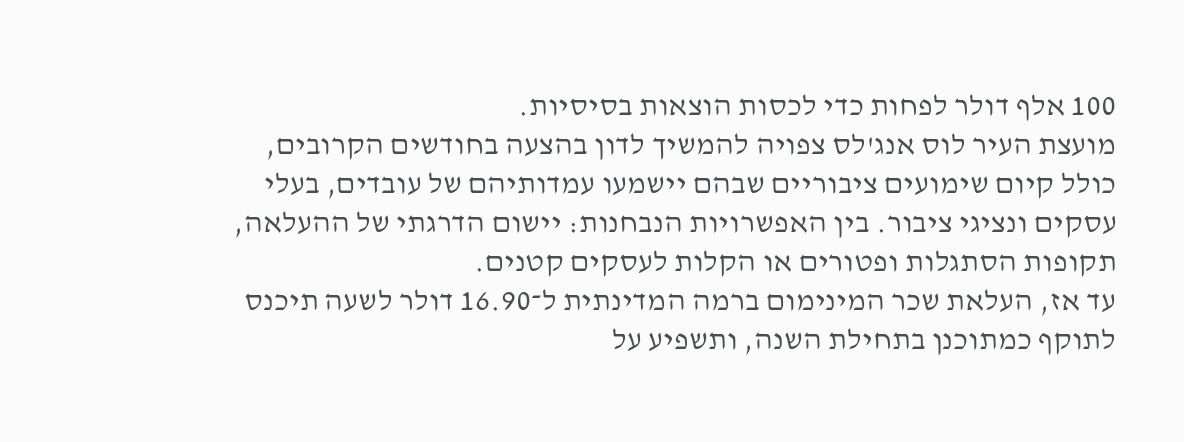100 אלף דולר לפחות כדי לכסות הוצאות בסיסיות.
מועצת העיר לוס אנג'לס צפויה להמשיך לדון בהצעה בחודשים הקרובים, כולל קיום שימועים ציבוריים שבהם יישמעו עמדותיהם של עובדים, בעלי עסקים ונציגי ציבור. בין האפשרויות הנבחנות: יישום הדרגתי של ההעלאה, תקופות הסתגלות ופטורים או הקלות לעסקים קטנים.
עד אז, העלאת שכר המינימום ברמה המדינתית ל־16.90 דולר לשעה תיכנס לתוקף כמתוכנן בתחילת השנה, ותשפיע על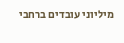מיליוני עובדים ברחבי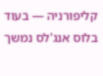קליפורניה — בעוד בלוס אנג'לס נמשך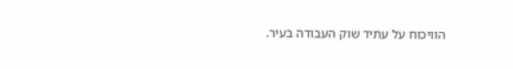הוויכוח על עתיד שוק העבודה בעיר.